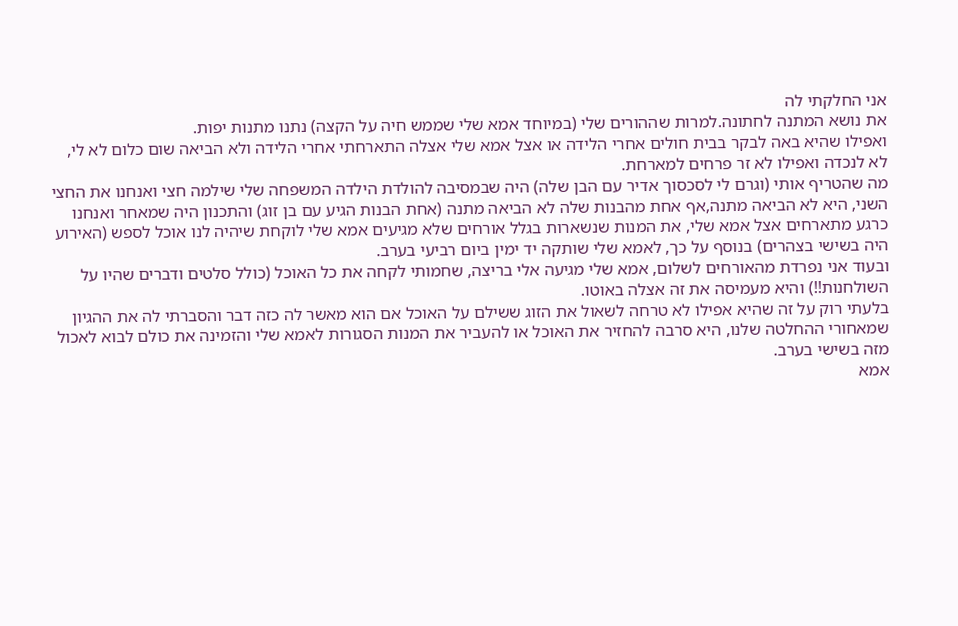אני החלקתי לה
את נושא המתנה לחתונה.למרות שההורים שלי (במיוחד אמא שלי שממש חיה על הקצה) נתנו מתנות יפות.
ואפילו שהיא באה לבקר בבית חולים אחרי הלידה או אצל אמא שלי אצלה התארחתי אחרי הלידה ולא הביאה שום כלום לא לי, לא לנכדה ואפילו לא זר פרחים למארחת.
מה שהטריף אותי (וגרם לי לסכסוך אדיר עם הבן שלה) היה שבמסיבה להולדת הילדה המשפחה שלי שילמה חצי ואנחנו את החצי השני, היא לא הביאה מתנה,אף אחת מהבנות שלה לא הביאה מתנה (אחת הבנות הגיע עם בן זוג) והתכנון היה שמאחר ואנחנו כרגע מתארחים אצל אמא שלי, את המנות שנשארות בגלל אורחים שלא מגיעים אמא שלי לוקחת שיהיה לנו אוכל לספש (האירוע היה בשישי בצהרים) בנוסף על כך, לאמא שלי שותקה יד ימין ביום רביעי בערב.
ובעוד אני נפרדת מהאורחים לשלום, אמא שלי מגיעה אלי בריצה, שחמותי לקחה את כל האוכל (כולל סלטים ודברים שהיו על השולחנות!!) והיא מעמיסה את זה אצלה באוטו.
בלעתי רוק על זה שהיא אפילו לא טרחה לשאול את הזוג ששילם על האוכל אם הוא מאשר לה כזה דבר והסברתי לה את ההגיון שמאחורי ההחלטה שלנו, היא סרבה להחזיר את האוכל או להעביר את המנות הסגורות לאמא שלי והזמינה את כולם לבוא לאכול מזה בשישי בערב.
אמא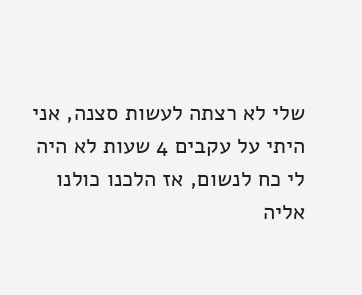שלי לא רצתה לעשות סצנה, אני היתי על עקבים 4 שעות לא היה לי כח לנשום, אז הלכנו כולנו אליה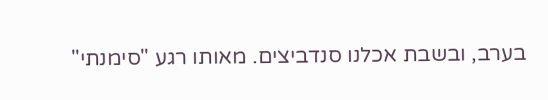בערב, ובשבת אכלנו סנדביצים. מאותו רגע "סימנתי"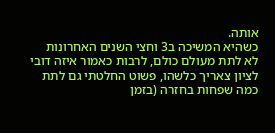אותה.
כשהיא המשיכה ב3 וחצי השנים האחרונות לא לתת מעולם כולם, לרבות כאמור איזה דובי לציון צאריך כלשהו, פשוט החלטתי גם לתת כמה שפחות בחזרה (בזמן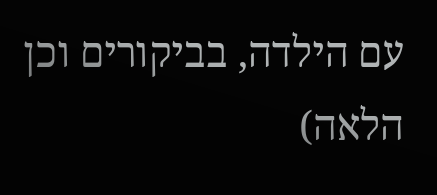עם הילדה, בביקורים וכן הלאה)